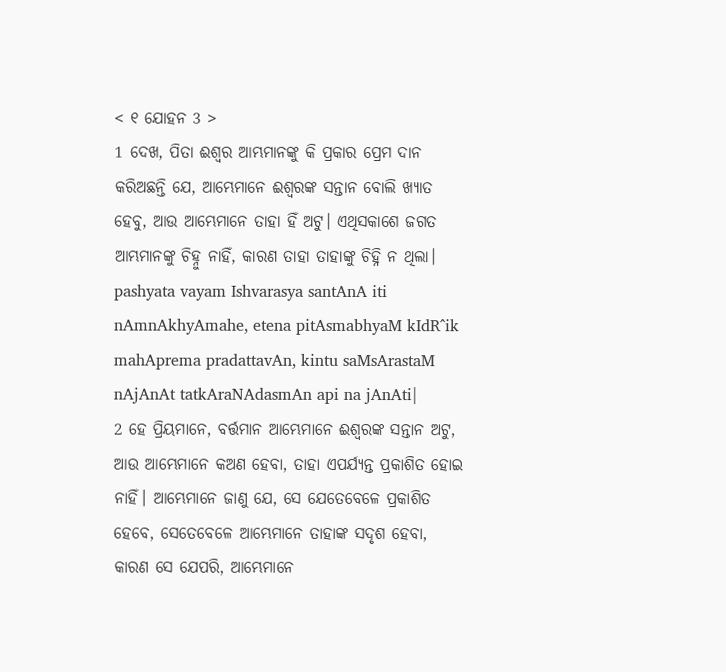< ୧ ଯୋହନ 3 >
1 ଦେଖ, ପିତା ଈଶ୍ବର ଆମ୍ଭମାନଙ୍କୁ କି ପ୍ରକାର ପ୍ରେମ ଦାନ କରିଅଛନ୍ତି ଯେ, ଆମ୍ଭେମାନେ ଈଶ୍ବରଙ୍କ ସନ୍ତାନ ବୋଲି ଖ୍ୟାତ ହେବୁ, ଆଉ ଆମ୍ଭେମାନେ ତାହା ହିଁ ଅଟୁ। ଏଥିସକାଶେ ଜଗତ ଆମ୍ଭମାନଙ୍କୁ ଚିହ୍ନୁ ନାହିଁ, କାରଣ ତାହା ତାହାଙ୍କୁ ଚିହ୍ନି ନ ଥିଲା।
pashyata vayam Ishvarasya santAnA iti nAmnAkhyAmahe, etena pitAsmabhyaM kIdR^ik mahAprema pradattavAn, kintu saMsArastaM nAjAnAt tatkAraNAdasmAn api na jAnAti|
2 ହେ ପ୍ରିୟମାନେ, ବର୍ତ୍ତମାନ ଆମ୍ଭେମାନେ ଈଶ୍ବରଙ୍କ ସନ୍ତାନ ଅଟୁ, ଆଉ ଆମ୍ଭେମାନେ କଅଣ ହେବା, ତାହା ଏପର୍ଯ୍ୟନ୍ତ ପ୍ରକାଶିତ ହୋଇ ନାହିଁ। ଆମ୍ଭେମାନେ ଜାଣୁ ଯେ, ସେ ଯେତେବେଳେ ପ୍ରକାଶିତ ହେବେ, ସେତେବେଳେ ଆମ୍ଭେମାନେ ତାହାଙ୍କ ସଦୃଶ ହେବା, କାରଣ ସେ ଯେପରି, ଆମ୍ଭେମାନେ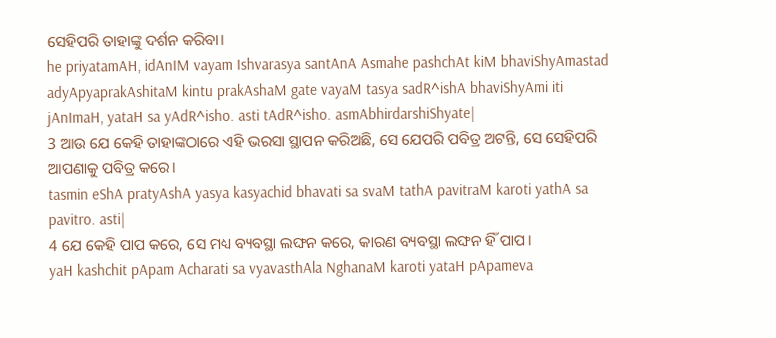ସେହିପରି ତାହାଙ୍କୁ ଦର୍ଶନ କରିବା।
he priyatamAH, idAnIM vayam Ishvarasya santAnA Asmahe pashchAt kiM bhaviShyAmastad adyApyaprakAshitaM kintu prakAshaM gate vayaM tasya sadR^ishA bhaviShyAmi iti jAnImaH, yataH sa yAdR^isho. asti tAdR^isho. asmAbhirdarshiShyate|
3 ଆଉ ଯେ କେହି ତାହାଙ୍କଠାରେ ଏହି ଭରସା ସ୍ଥାପନ କରିଅଛି, ସେ ଯେପରି ପବିତ୍ର ଅଟନ୍ତି, ସେ ସେହିପରି ଆପଣାକୁ ପବିତ୍ର କରେ।
tasmin eShA pratyAshA yasya kasyachid bhavati sa svaM tathA pavitraM karoti yathA sa pavitro. asti|
4 ଯେ କେହି ପାପ କରେ, ସେ ମଧ୍ୟ ବ୍ୟବସ୍ଥା ଲଙ୍ଘନ କରେ, କାରଣ ବ୍ୟବସ୍ଥା ଲଙ୍ଘନ ହିଁ ପାପ।
yaH kashchit pApam Acharati sa vyavasthAla NghanaM karoti yataH pApameva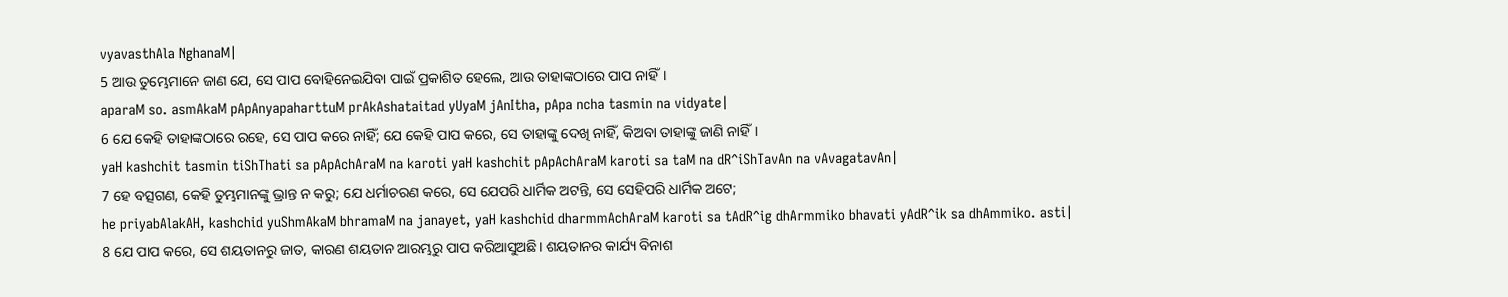vyavasthAla NghanaM|
5 ଆଉ ତୁମ୍ଭେମାନେ ଜାଣ ଯେ, ସେ ପାପ ବୋହିନେଇଯିବା ପାଇଁ ପ୍ରକାଶିତ ହେଲେ, ଆଉ ତାହାଙ୍କଠାରେ ପାପ ନାହିଁ।
aparaM so. asmAkaM pApAnyapaharttuM prAkAshataitad yUyaM jAnItha, pApa ncha tasmin na vidyate|
6 ଯେ କେହି ତାହାଙ୍କଠାରେ ରହେ, ସେ ପାପ କରେ ନାହିଁ; ଯେ କେହି ପାପ କରେ, ସେ ତାହାଙ୍କୁ ଦେଖି ନାହିଁ, କିଅବା ତାହାଙ୍କୁ ଜାଣି ନାହିଁ।
yaH kashchit tasmin tiShThati sa pApAchAraM na karoti yaH kashchit pApAchAraM karoti sa taM na dR^iShTavAn na vAvagatavAn|
7 ହେ ବତ୍ସଗଣ, କେହି ତୁମ୍ଭମାନଙ୍କୁ ଭ୍ରାନ୍ତ ନ କରୁ; ଯେ ଧର୍ମାଚରଣ କରେ, ସେ ଯେପରି ଧାର୍ମିକ ଅଟନ୍ତି, ସେ ସେହିପରି ଧାର୍ମିକ ଅଟେ;
he priyabAlakAH, kashchid yuShmAkaM bhramaM na janayet, yaH kashchid dharmmAchAraM karoti sa tAdR^ig dhArmmiko bhavati yAdR^ik sa dhAmmiko. asti|
8 ଯେ ପାପ କରେ, ସେ ଶୟତାନରୁ ଜାତ, କାରଣ ଶୟତାନ ଆରମ୍ଭରୁ ପାପ କରିଆସୁଅଛି। ଶୟତାନର କାର୍ଯ୍ୟ ବିନାଶ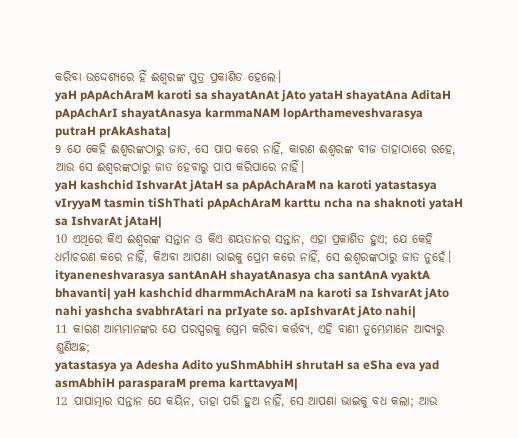କରିବା ଉଦ୍ଦେଶ୍ୟରେ ହିଁ ଈଶ୍ବରଙ୍କ ପୁତ୍ର ପ୍ରକାଶିତ ହେଲେ।
yaH pApAchAraM karoti sa shayatAnAt jAto yataH shayatAna AditaH pApAchArI shayatAnasya karmmaNAM lopArthameveshvarasya putraH prAkAshata|
9 ଯେ କେହି ଈଶ୍ବରଙ୍କଠାରୁ ଜାତ, ସେ ପାପ କରେ ନାହିଁ, କାରଣ ଈଶ୍ବରଙ୍କ ବୀଜ ତାହାଠାରେ ରହେ, ଆଉ ସେ ଈଶ୍ବରଙ୍କଠାରୁ ଜାତ ହେବାରୁ ପାପ କରିପାରେ ନାହିଁ।
yaH kashchid IshvarAt jAtaH sa pApAchAraM na karoti yatastasya vIryyaM tasmin tiShThati pApAchAraM karttu ncha na shaknoti yataH sa IshvarAt jAtaH|
10 ଏଥିରେ କିଏ ଈଶ୍ବରଙ୍କ ସନ୍ତାନ ଓ କିଏ ଶୟତାନର ସନ୍ତାନ, ଏହା ପ୍ରକାଶିତ ହୁଏ; ଯେ କେହି ଧର୍ମାଚରଣ କରେ ନାହିଁ, କିଅବା ଆପଣା ଭାଇକୁ ପ୍ରେମ କରେ ନାହିଁ, ସେ ଈଶ୍ବରଙ୍କଠାରୁ ଜାତ ନୁହେଁ।
ityaneneshvarasya santAnAH shayatAnasya cha santAnA vyaktA bhavanti| yaH kashchid dharmmAchAraM na karoti sa IshvarAt jAto nahi yashcha svabhrAtari na prIyate so. apIshvarAt jAto nahi|
11 କାରଣ ଆମ୍ଭମାନଙ୍କର ଯେ ପରସ୍ପରକୁ ପ୍ରେମ କରିବା କର୍ତ୍ତବ୍ୟ, ଏହି ବାଣୀ ତୁମ୍ଭେମାନେ ଆଦ୍ୟରୁ ଶୁଣିଅଛ;
yatastasya ya Adesha Adito yuShmAbhiH shrutaH sa eSha eva yad asmAbhiH parasparaM prema karttavyaM|
12 ପାପାତ୍ମାର ସନ୍ତାନ ଯେ କୟିନ, ତାହା ପରି ହୁଅ ନାହିଁ, ସେ ଆପଣା ଭାଇକୁ ବଧ କଲା; ଆଉ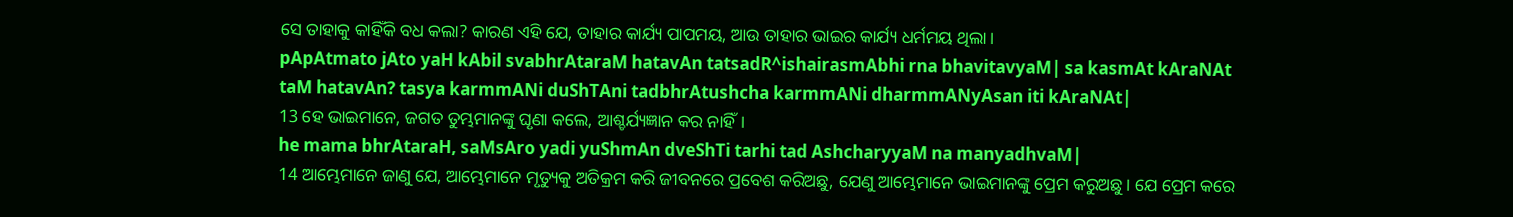ସେ ତାହାକୁ କାହିଁକି ବଧ କଲା? କାରଣ ଏହି ଯେ, ତାହାର କାର୍ଯ୍ୟ ପାପମୟ, ଆଉ ତାହାର ଭାଇର କାର୍ଯ୍ୟ ଧର୍ମମୟ ଥିଲା।
pApAtmato jAto yaH kAbil svabhrAtaraM hatavAn tatsadR^ishairasmAbhi rna bhavitavyaM| sa kasmAt kAraNAt taM hatavAn? tasya karmmANi duShTAni tadbhrAtushcha karmmANi dharmmANyAsan iti kAraNAt|
13 ହେ ଭାଇମାନେ, ଜଗତ ତୁମ୍ଭମାନଙ୍କୁ ଘୃଣା କଲେ, ଆଶ୍ଚର୍ଯ୍ୟଜ୍ଞାନ କର ନାହିଁ।
he mama bhrAtaraH, saMsAro yadi yuShmAn dveShTi tarhi tad AshcharyyaM na manyadhvaM|
14 ଆମ୍ଭେମାନେ ଜାଣୁ ଯେ, ଆମ୍ଭେମାନେ ମୃତ୍ୟୁକୁ ଅତିକ୍ରମ କରି ଜୀବନରେ ପ୍ରବେଶ କରିଅଛୁ, ଯେଣୁ ଆମ୍ଭେମାନେ ଭାଇମାନଙ୍କୁ ପ୍ରେମ କରୁଅଛୁ। ଯେ ପ୍ରେମ କରେ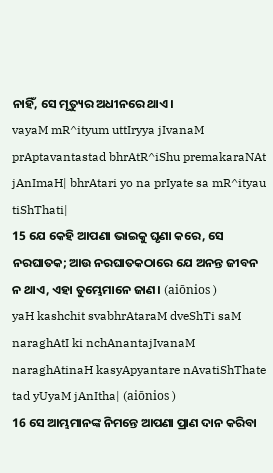ନାହିଁ, ସେ ମୃତ୍ୟୁର ଅଧୀନରେ ଥାଏ।
vayaM mR^ityum uttIryya jIvanaM prAptavantastad bhrAtR^iShu premakaraNAt jAnImaH| bhrAtari yo na prIyate sa mR^ityau tiShThati|
15 ଯେ କେହି ଆପଣା ଭାଇକୁ ଘୃଣା କରେ, ସେ ନରଘାତକ; ଆଉ ନରଘାତକଠାରେ ଯେ ଅନନ୍ତ ଜୀବନ ନ ଥାଏ, ଏହା ତୁମ୍ଭେମାନେ ଜାଣ। (aiōnios )
yaH kashchit svabhrAtaraM dveShTi saM naraghAtI ki nchAnantajIvanaM naraghAtinaH kasyApyantare nAvatiShThate tad yUyaM jAnItha| (aiōnios )
16 ସେ ଆମ୍ଭମାନଙ୍କ ନିମନ୍ତେ ଆପଣା ପ୍ରାଣ ଦାନ କରିବା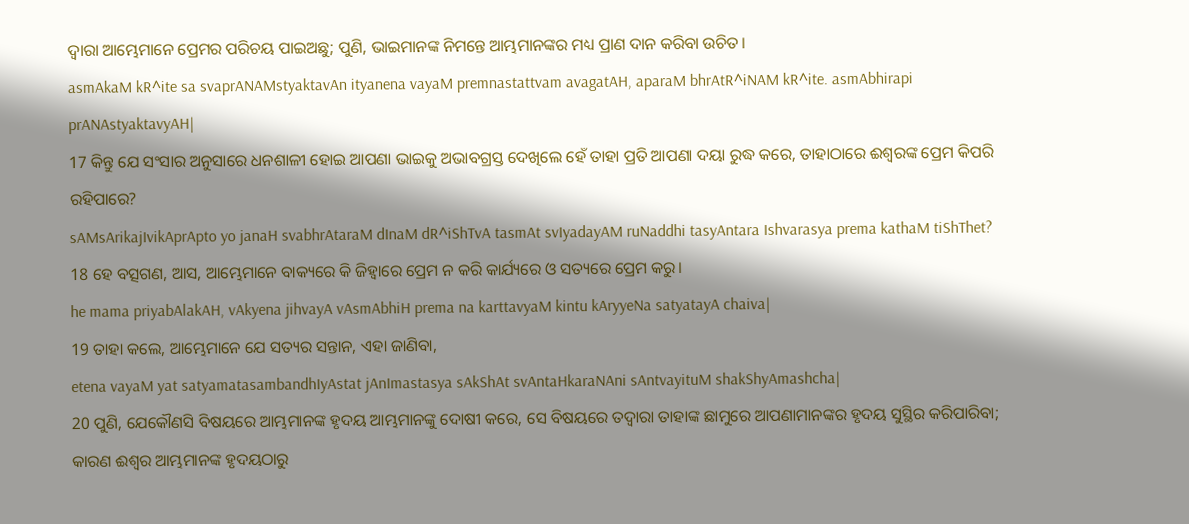ଦ୍ୱାରା ଆମ୍ଭେମାନେ ପ୍ରେମର ପରିଚୟ ପାଇଅଛୁ; ପୁଣି, ଭାଇମାନଙ୍କ ନିମନ୍ତେ ଆମ୍ଭମାନଙ୍କର ମଧ୍ୟ ପ୍ରାଣ ଦାନ କରିବା ଉଚିତ।
asmAkaM kR^ite sa svaprANAMstyaktavAn ityanena vayaM premnastattvam avagatAH, aparaM bhrAtR^iNAM kR^ite. asmAbhirapi prANAstyaktavyAH|
17 କିନ୍ତୁ ଯେ ସଂସାର ଅନୁସାରେ ଧନଶାଳୀ ହୋଇ ଆପଣା ଭାଇକୁ ଅଭାବଗ୍ରସ୍ତ ଦେଖିଲେ ହେଁ ତାହା ପ୍ରତି ଆପଣା ଦୟା ରୁଦ୍ଧ କରେ, ତାହାଠାରେ ଈଶ୍ବରଙ୍କ ପ୍ରେମ କିପରି ରହିପାରେ?
sAMsArikajIvikAprApto yo janaH svabhrAtaraM dInaM dR^iShTvA tasmAt svIyadayAM ruNaddhi tasyAntara Ishvarasya prema kathaM tiShThet?
18 ହେ ବତ୍ସଗଣ, ଆସ, ଆମ୍ଭେମାନେ ବାକ୍ୟରେ କି ଜିହ୍ୱାରେ ପ୍ରେମ ନ କରି କାର୍ଯ୍ୟରେ ଓ ସତ୍ୟରେ ପ୍ରେମ କରୁ।
he mama priyabAlakAH, vAkyena jihvayA vAsmAbhiH prema na karttavyaM kintu kAryyeNa satyatayA chaiva|
19 ତାହା କଲେ, ଆମ୍ଭେମାନେ ଯେ ସତ୍ୟର ସନ୍ତାନ, ଏହା ଜାଣିବା,
etena vayaM yat satyamatasambandhIyAstat jAnImastasya sAkShAt svAntaHkaraNAni sAntvayituM shakShyAmashcha|
20 ପୁଣି, ଯେକୌଣସି ବିଷୟରେ ଆମ୍ଭମାନଙ୍କ ହୃଦୟ ଆମ୍ଭମାନଙ୍କୁ ଦୋଷୀ କରେ, ସେ ବିଷୟରେ ତଦ୍ୱାରା ତାହାଙ୍କ ଛାମୁରେ ଆପଣାମାନଙ୍କର ହୃଦୟ ସୁସ୍ଥିର କରିପାରିବା; କାରଣ ଈଶ୍ବର ଆମ୍ଭମାନଙ୍କ ହୃଦୟଠାରୁ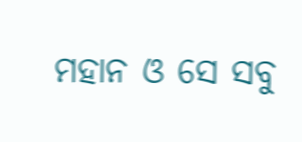ମହାନ ଓ ସେ ସବୁ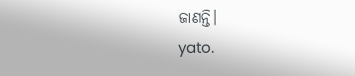ଜାଣନ୍ତି।
yato.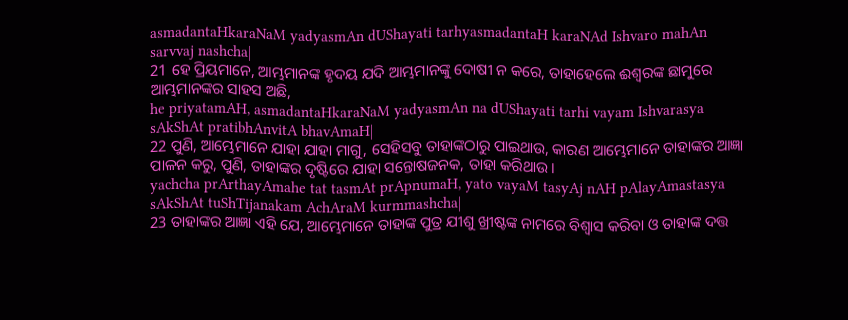asmadantaHkaraNaM yadyasmAn dUShayati tarhyasmadantaH karaNAd Ishvaro mahAn sarvvaj nashcha|
21 ହେ ପ୍ରିୟମାନେ, ଆମ୍ଭମାନଙ୍କ ହୃଦୟ ଯଦି ଆମ୍ଭମାନଙ୍କୁ ଦୋଷୀ ନ କରେ, ତାହାହେଲେ ଈଶ୍ବରଙ୍କ ଛାମୁରେ ଆମ୍ଭମାନଙ୍କର ସାହସ ଅଛି,
he priyatamAH, asmadantaHkaraNaM yadyasmAn na dUShayati tarhi vayam Ishvarasya sAkShAt pratibhAnvitA bhavAmaH|
22 ପୁଣି, ଆମ୍ଭେମାନେ ଯାହା ଯାହା ମାଗୁ, ସେହିସବୁ ତାହାଙ୍କଠାରୁ ପାଇଥାଉ, କାରଣ ଆମ୍ଭେମାନେ ତାହାଙ୍କର ଆଜ୍ଞା ପାଳନ କରୁ, ପୁଣି, ତାହାଙ୍କର ଦୃଷ୍ଟିରେ ଯାହା ସନ୍ତୋଷଜନକ, ତାହା କରିଥାଉ।
yachcha prArthayAmahe tat tasmAt prApnumaH, yato vayaM tasyAj nAH pAlayAmastasya sAkShAt tuShTijanakam AchAraM kurmmashcha|
23 ତାହାଙ୍କର ଆଜ୍ଞା ଏହି ଯେ, ଆମ୍ଭେମାନେ ତାହାଙ୍କ ପୁତ୍ର ଯୀଶୁ ଖ୍ରୀଷ୍ଟଙ୍କ ନାମରେ ବିଶ୍ୱାସ କରିବା ଓ ତାହାଙ୍କ ଦତ୍ତ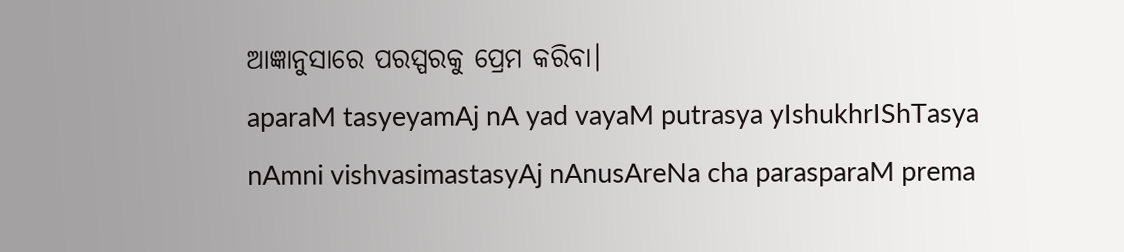ଆଜ୍ଞାନୁସାରେ ପରସ୍ପରକୁ ପ୍ରେମ କରିବା।
aparaM tasyeyamAj nA yad vayaM putrasya yIshukhrIShTasya nAmni vishvasimastasyAj nAnusAreNa cha parasparaM prema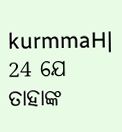kurmmaH|
24 ଯେ ତାହାଙ୍କ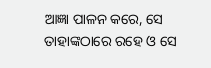ଆଜ୍ଞା ପାଳନ କରେ, ସେ ତାହାଙ୍କଠାରେ ରହେ ଓ ସେ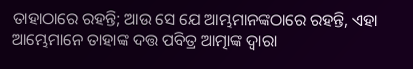ତାହାଠାରେ ରହନ୍ତି; ଆଉ ସେ ଯେ ଆମ୍ଭମାନଙ୍କଠାରେ ରହନ୍ତି, ଏହା ଆମ୍ଭେମାନେ ତାହାଙ୍କ ଦତ୍ତ ପବିତ୍ର ଆତ୍ମାଙ୍କ ଦ୍ୱାରା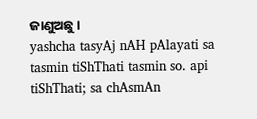ଜାଣୁଅଛୁ।
yashcha tasyAj nAH pAlayati sa tasmin tiShThati tasmin so. api tiShThati; sa chAsmAn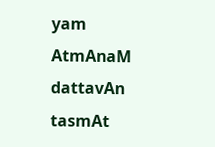yam AtmAnaM dattavAn tasmAt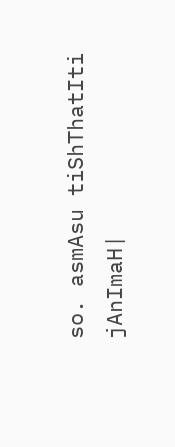so. asmAsu tiShThatIti jAnImaH|